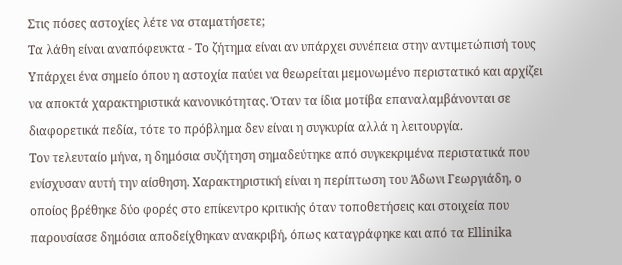Στις πόσες αστοχίες λέτε να σταματήσετε;
Τα λάθη είναι αναπόφευκτα - Το ζήτημα είναι αν υπάρχει συνέπεια στην αντιμετώπισή τους
Υπάρχει ένα σημείο όπου η αστοχία παύει να θεωρείται μεμονωμένο περιστατικό και αρχίζει να αποκτά χαρακτηριστικά κανονικότητας. Όταν τα ίδια μοτίβα επαναλαμβάνονται σε διαφορετικά πεδία, τότε το πρόβλημα δεν είναι η συγκυρία αλλά η λειτουργία.
Τον τελευταίο μήνα, η δημόσια συζήτηση σημαδεύτηκε από συγκεκριμένα περιστατικά που ενίσχυσαν αυτή την αίσθηση. Χαρακτηριστική είναι η περίπτωση του Άδωνι Γεωργιάδη, ο οποίος βρέθηκε δύο φορές στο επίκεντρο κριτικής όταν τοποθετήσεις και στοιχεία που παρουσίασε δημόσια αποδείχθηκαν ανακριβή, όπως καταγράφηκε και από τα Ellinika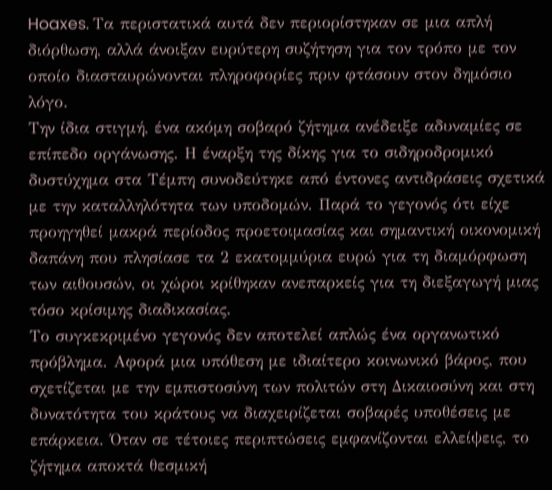Hoaxes. Τα περιστατικά αυτά δεν περιορίστηκαν σε μια απλή διόρθωση, αλλά άνοιξαν ευρύτερη συζήτηση για τον τρόπο με τον οποίο διασταυρώνονται πληροφορίες πριν φτάσουν στον δημόσιο λόγο.
Την ίδια στιγμή, ένα ακόμη σοβαρό ζήτημα ανέδειξε αδυναμίες σε επίπεδο οργάνωσης. Η έναρξη της δίκης για το σιδηροδρομικό δυστύχημα στα Τέμπη συνοδεύτηκε από έντονες αντιδράσεις σχετικά με την καταλληλότητα των υποδομών. Παρά το γεγονός ότι είχε προηγηθεί μακρά περίοδος προετοιμασίας και σημαντική οικονομική δαπάνη που πλησίασε τα 2 εκατομμύρια ευρώ για τη διαμόρφωση των αιθουσών, οι χώροι κρίθηκαν ανεπαρκείς για τη διεξαγωγή μιας τόσο κρίσιμης διαδικασίας.
Το συγκεκριμένο γεγονός δεν αποτελεί απλώς ένα οργανωτικό πρόβλημα. Αφορά μια υπόθεση με ιδιαίτερο κοινωνικό βάρος, που σχετίζεται με την εμπιστοσύνη των πολιτών στη Δικαιοσύνη και στη δυνατότητα του κράτους να διαχειρίζεται σοβαρές υποθέσεις με επάρκεια. Όταν σε τέτοιες περιπτώσεις εμφανίζονται ελλείψεις, το ζήτημα αποκτά θεσμική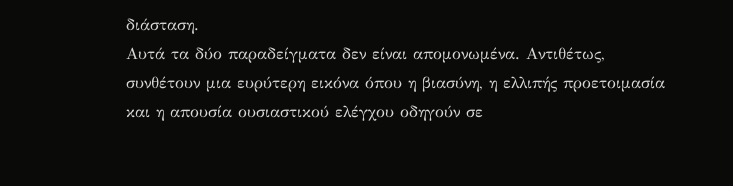διάσταση.
Αυτά τα δύο παραδείγματα δεν είναι απομονωμένα. Αντιθέτως, συνθέτουν μια ευρύτερη εικόνα όπου η βιασύνη, η ελλιπής προετοιμασία και η απουσία ουσιαστικού ελέγχου οδηγούν σε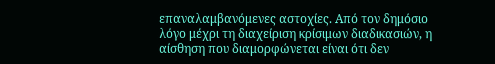επαναλαμβανόμενες αστοχίες. Από τον δημόσιο λόγο μέχρι τη διαχείριση κρίσιμων διαδικασιών, η αίσθηση που διαμορφώνεται είναι ότι δεν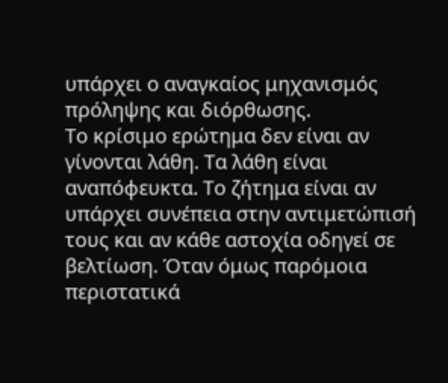υπάρχει ο αναγκαίος μηχανισμός πρόληψης και διόρθωσης.
Το κρίσιμο ερώτημα δεν είναι αν γίνονται λάθη. Τα λάθη είναι αναπόφευκτα. Το ζήτημα είναι αν υπάρχει συνέπεια στην αντιμετώπισή τους και αν κάθε αστοχία οδηγεί σε βελτίωση. Όταν όμως παρόμοια περιστατικά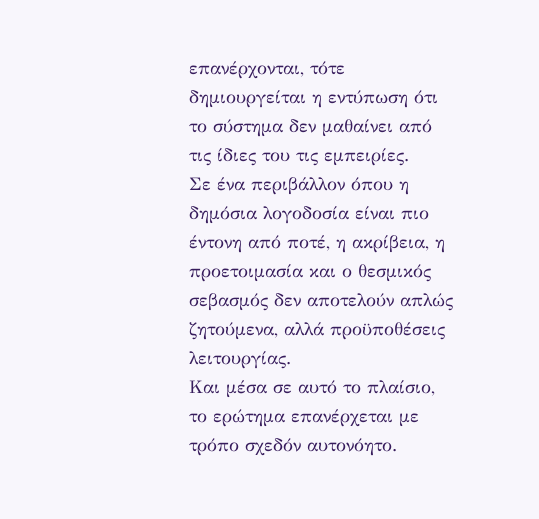επανέρχονται, τότε δημιουργείται η εντύπωση ότι το σύστημα δεν μαθαίνει από τις ίδιες του τις εμπειρίες.
Σε ένα περιβάλλον όπου η δημόσια λογοδοσία είναι πιο έντονη από ποτέ, η ακρίβεια, η προετοιμασία και ο θεσμικός σεβασμός δεν αποτελούν απλώς ζητούμενα, αλλά προϋποθέσεις λειτουργίας.
Και μέσα σε αυτό το πλαίσιο, το ερώτημα επανέρχεται με τρόπο σχεδόν αυτονόητο.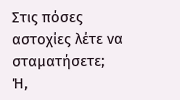Στις πόσες αστοχίες λέτε να σταματήσετε; Ή,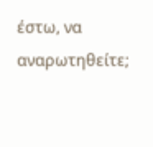έστω, να αναρωτηθείτε;